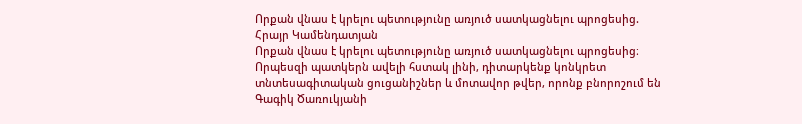Որքան վնաս է կրելու պետությունը առյուծ սատկացնելու պրոցեսից. Հրայր Կամենդատյան
Որքան վնաս է կրելու պետությունը առյուծ սատկացնելու պրոցեսից։
Որպեսզի պատկերն ավելի հստակ լինի, դիտարկենք կոնկրետ տնտեսագիտական ցուցանիշներ և մոտավոր թվեր, որոնք բնորոշում են Գագիկ Ծառուկյանի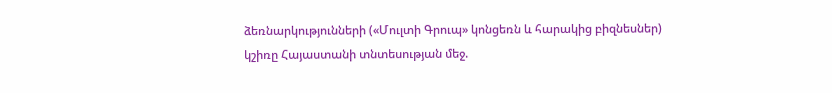ձեռնարկությունների («Մուլտի Գրուպ» կոնցեռն և հարակից բիզնեսներ) կշիռը Հայաստանի տնտեսության մեջ.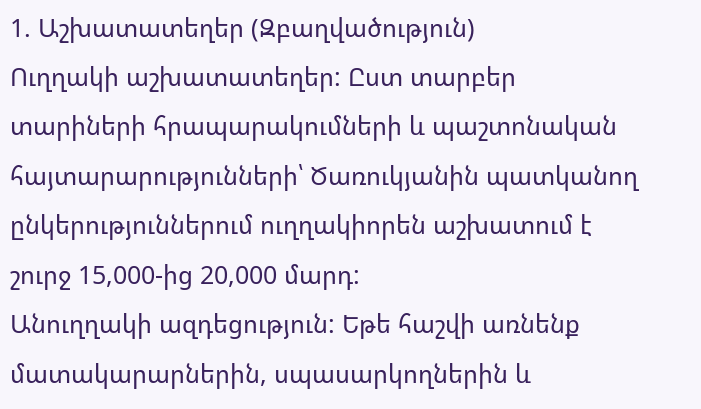1. Աշխատատեղեր (Զբաղվածություն)
Ուղղակի աշխատատեղեր: Ըստ տարբեր տարիների հրապարակումների և պաշտոնական հայտարարությունների՝ Ծառուկյանին պատկանող ընկերություններում ուղղակիորեն աշխատում է շուրջ 15,000-ից 20,000 մարդ:
Անուղղակի ազդեցություն: Եթե հաշվի առնենք մատակարարներին, սպասարկողներին և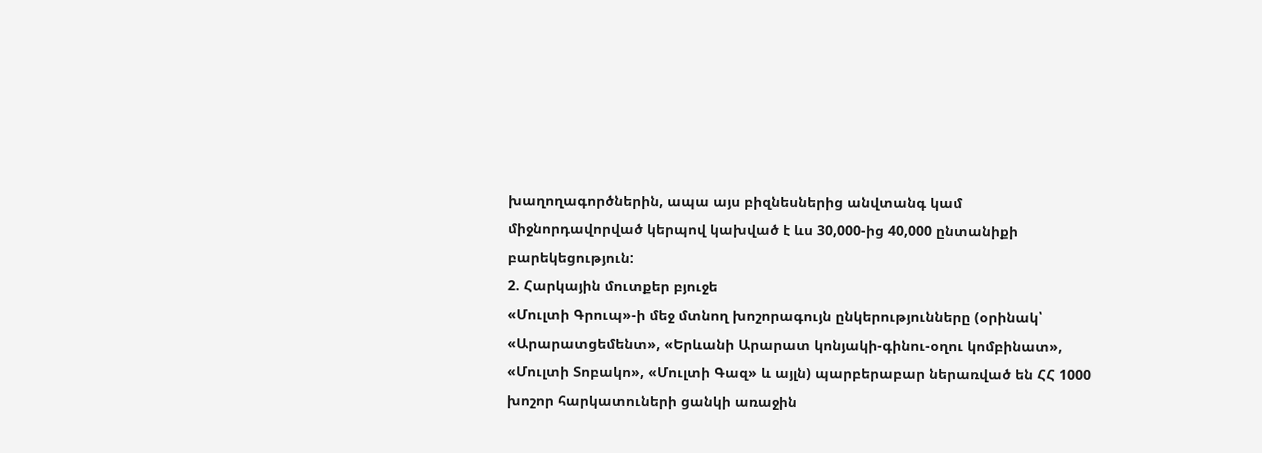խաղողագործներին, ապա այս բիզնեսներից անվտանգ կամ միջնորդավորված կերպով կախված է ևս 30,000-ից 40,000 ընտանիքի բարեկեցություն:
2. Հարկային մուտքեր բյուջե
«Մուլտի Գրուպ»-ի մեջ մտնող խոշորագույն ընկերությունները (օրինակ՝ «Արարատցեմենտ», «Երևանի Արարատ կոնյակի-գինու-օղու կոմբինատ», «Մուլտի Տոբակո», «Մուլտի Գազ» և այլն) պարբերաբար ներառված են ՀՀ 1000 խոշոր հարկատուների ցանկի առաջին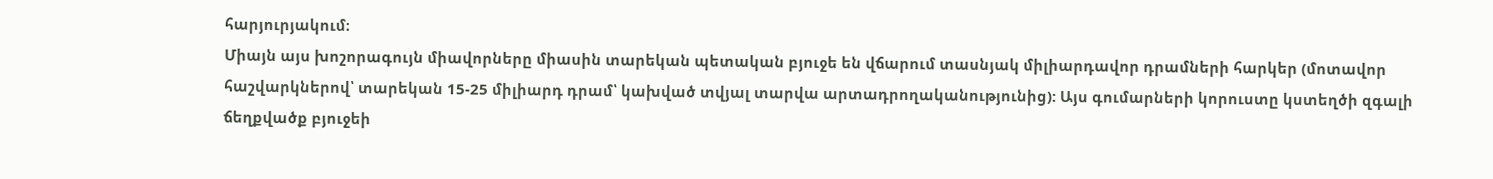հարյուրյակում։
Միայն այս խոշորագույն միավորները միասին տարեկան պետական բյուջե են վճարում տասնյակ միլիարդավոր դրամների հարկեր (մոտավոր հաշվարկներով՝ տարեկան 15-25 միլիարդ դրամ՝ կախված տվյալ տարվա արտադրողականությունից): Այս գումարների կորուստը կստեղծի զգալի ճեղքվածք բյուջեի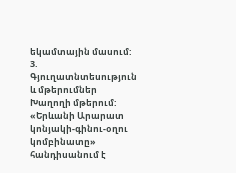եկամտային մասում:
3. Գյուղատնտեսություն և մթերումներ
Խաղողի մթերում: «Երևանի Արարատ կոնյակի-գինու-օղու կոմբինատը» հանդիսանում է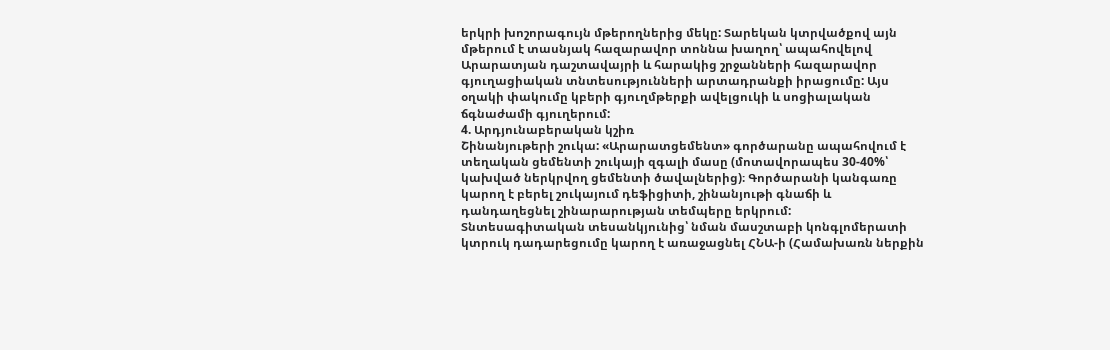երկրի խոշորագույն մթերողներից մեկը: Տարեկան կտրվածքով այն մթերում է տասնյակ հազարավոր տոննա խաղող՝ ապահովելով Արարատյան դաշտավայրի և հարակից շրջանների հազարավոր գյուղացիական տնտեսությունների արտադրանքի իրացումը: Այս օղակի փակումը կբերի գյուղմթերքի ավելցուկի և սոցիալական ճգնաժամի գյուղերում:
4. Արդյունաբերական կշիռ
Շինանյութերի շուկա: «Արարատցեմենտ» գործարանը ապահովում է տեղական ցեմենտի շուկայի զգալի մասը (մոտավորապես 30-40%՝ կախված ներկրվող ցեմենտի ծավալներից)։ Գործարանի կանգառը կարող է բերել շուկայում դեֆիցիտի, շինանյութի գնաճի և դանդաղեցնել շինարարության տեմպերը երկրում:
Տնտեսագիտական տեսանկյունից՝ նման մասշտաբի կոնգլոմերատի կտրուկ դադարեցումը կարող է առաջացնել ՀՆԱ-ի (Համախառն ներքին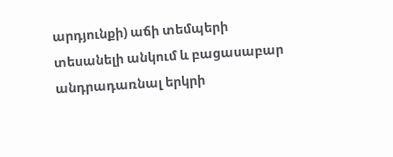արդյունքի) աճի տեմպերի տեսանելի անկում և բացասաբար անդրադառնալ երկրի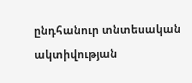ընդհանուր տնտեսական ակտիվության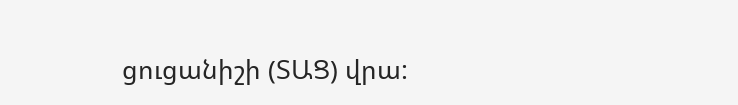ցուցանիշի (ՏԱՑ) վրա: